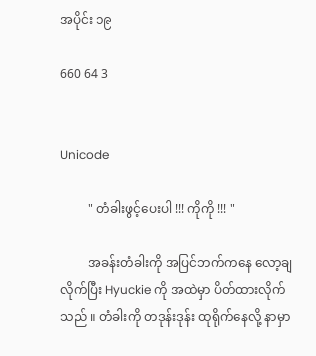အပိုင်း ၁၉

660 64 3


Unicode

         " တံခါးဖွင့်ပေးပါ !!! ကိုကို !!! "

         အခန်းတံခါးကို အပြင်ဘက်ကနေ လော့ချလိုက်ပြီး Hyuckie ကို အထဲမှာ ပိတ်ထားလိုက်သည် ။ တံခါးကို တဒုန်းဒုန်း ထုရိုက်နေလို့ နာမှာ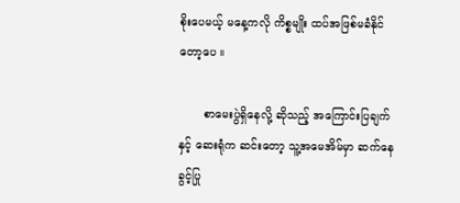စိုးပေမယ့် မနေ့ကလို ကိစ္စမျိုး ထပ်အဖြစ်မခံနိုင်တော့ပေ ။

       စာမေးပွဲရှိနေလို့ ဆိုသည့် အကြောင်းပြချက်နှင့် ဆေးရုံက ဆင်းတော့ သူ့အမေအိမ်မှာ ဆက်နေခွင့်ပြု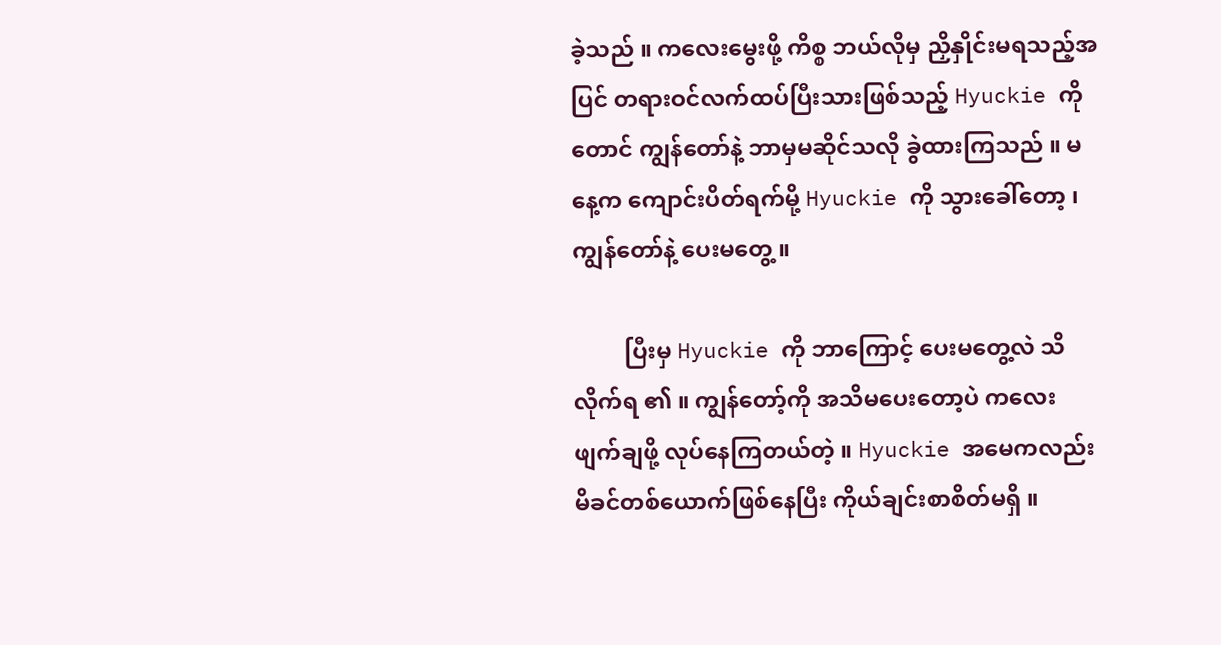ခဲ့သည် ။ ကလေးမွေးဖို့ ကိစ္စ ဘယ်လိုမှ ညှိနှိုင်းမရသည့်အပြင် တရားဝင်လက်ထပ်ပြီးသားဖြစ်သည့် Hyuckie ကိုတောင် ကျွန်တော်နဲ့ ဘာမှမဆိုင်သလို ခွဲထားကြသည် ။ မနေ့က ကျောင်းပိတ်ရက်မို့ Hyuckie ကို သွားခေါ်တော့ ၊ ကျွန်တော်နဲ့ ပေးမတွေ့ ။

         ပြီးမှ Hyuckie ကို ဘာကြောင့် ပေးမတွေ့လဲ သိလိုက်ရ ၏ ။ ကျွန်တော့်ကို အသိမပေးတော့ပဲ ကလေးဖျက်ချဖို့ လုပ်နေကြတယ်တဲ့ ။ Hyuckie အမေကလည်း မိခင်တစ်ယောက်ဖြစ်နေပြီး ကိုယ်ချင်းစာစိတ်မရှိ ။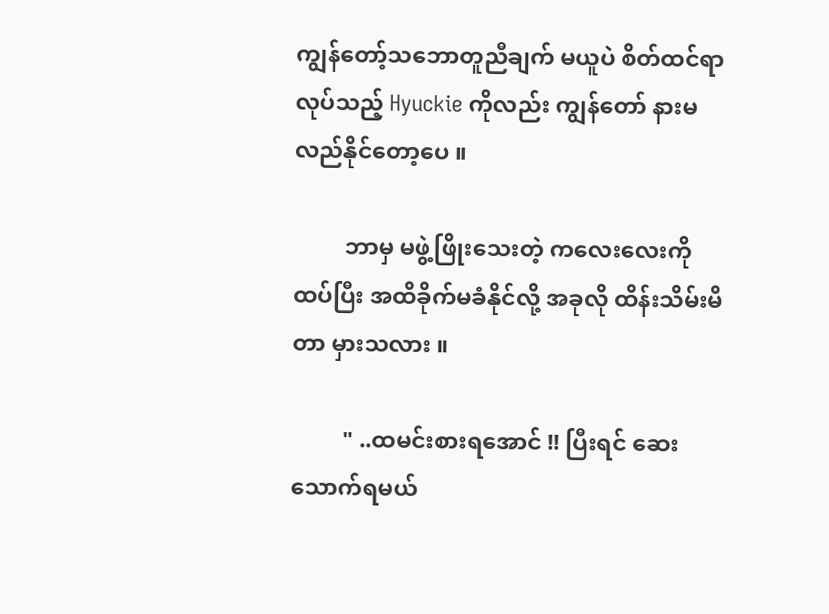ကျွန်တော့်သဘောတူညီချက် မယူပဲ စိတ်ထင်ရာလုပ်သည့် Hyuckie ကိုလည်း ကျွန်တော် နားမလည်နိုင်တော့ပေ ။

         ဘာမှ မဖွဲ့ဖြိုးသေးတဲ့ ကလေးလေးကို ထပ်ပြီး အထိခိုက်မခံနိုင်လို့ အခုလို ထိန်းသိမ်းမိတာ မှားသလား ။

         " ..ထမင်းစားရအောင် !! ပြီးရင် ဆေးသောက်ရမယ်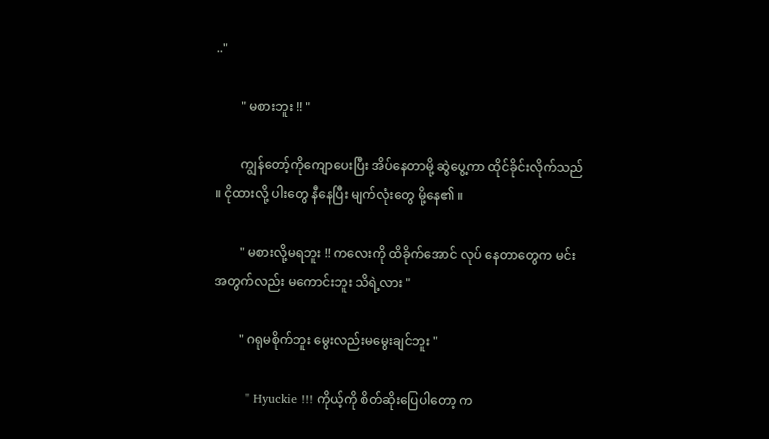.."

        " မစားဘူး !! "

        ကျွန်တော့်ကိုကျောပေးပြီး အိပ်နေတာမို့ ဆွဲပွေ့ကာ ထိုင်ခိုင်းလိုက်သည် ။ ငိုထားလို့ ပါးတွေ နီနေပြီး မျက်လုံးတွေ မို့နေ၏ ။

        " မစားလို့မရဘူး !! ကလေးကို ထိခိုက်အောင် လုပ် နေတာတွေက မင်းအတွက်လည်း မကောင်းဘူး သိရဲ့လား "

        " ဂရုမစိုက်ဘူး မွေးလည်းမမွေးချင်ဘူး "

        " Hyuckie !!! ကိုယ့်ကို စိတ်ဆိုးပြေပါတော့ က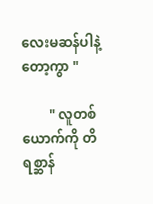လေးမဆန်ပါနဲ့တော့ကွာ "

        " လူတစ်ယောက်ကို တိရစ္ဆာန်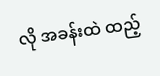လို အခန်းထဲ ထည့်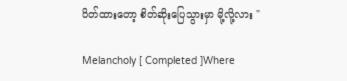ပိတ်ထားတော့ စိတ်ဆိုးပြေသွားမှာ မို့လို့လား "

Melancholy [ Completed ]Where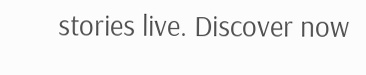stories live. Discover now